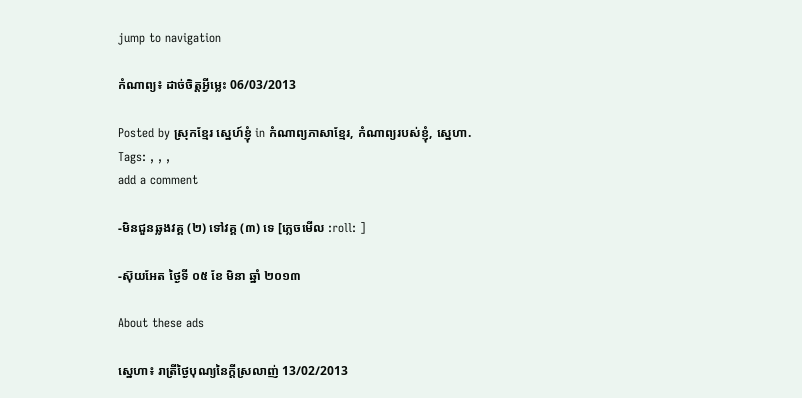jump to navigation

កំណាព្យ៖ ដាច់ចិត្តអ្វីម្លេះ 06/03/2013

Posted by ស្រុកខ្មែរ ស្នេហ៍ខ្ញុំ in កំណាព្យភាសាខ្មែរ, កំណាព្យរបស់ខ្ញុំ, ស្នេហា.
Tags: , , ,
add a comment

-មិនជួនឆ្លងវគ្គ (២) ទៅវគ្គ (៣) ទេ [ភ្លេចមើល :roll: ]

-ស៊ុយអែត ថ្ងៃទី ០៥ ខែ មិនា ឆ្នាំ ២០១៣

About these ads

ស្នេហា៖ រាត្រីថ្ងៃបុណ្យនៃក្ដីស្រលាញ់ 13/02/2013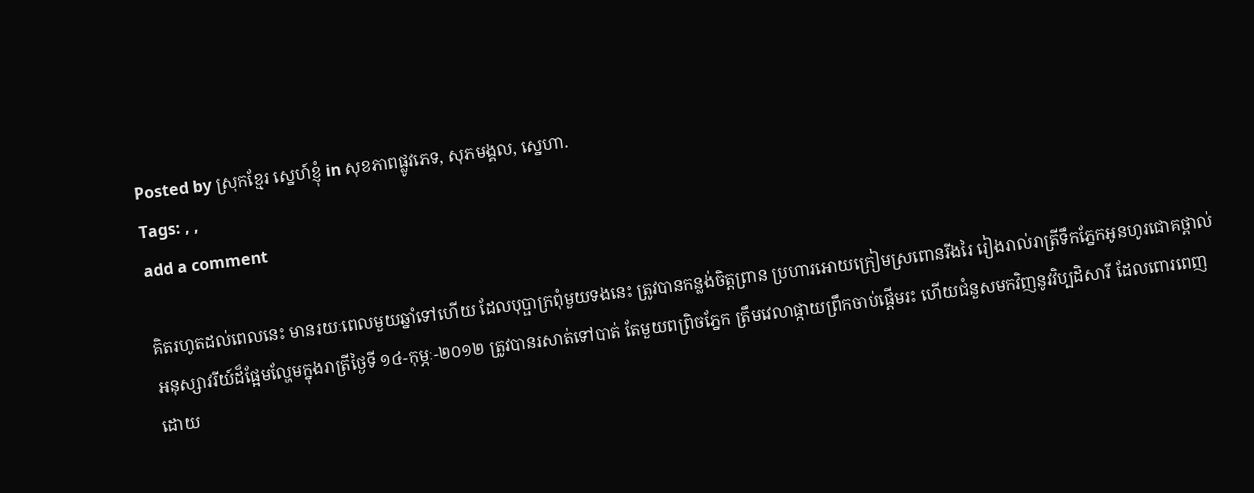Posted by ស្រុកខ្មែរ ស្នេហ៍ខ្ញុំ in សុខភាពផ្លូវភេទ, សុភមង្គល, ស្នេហា.
Tags: , ,
add a comment

គិតរហូតដល់ពេលនេះ មានរយៈពេលមួយឆ្នាំទៅហើយ ដែលបុប្ផាក្រពុំមួយទងនេះ ត្រូវបានកន្លង់ចិត្តព្រាន ប្រហារអោយក្រៀមស្រពោនរីងរៃ រៀងរាល់រាត្រីទឹកភ្នែកអូនហូរជោគថ្ពាល់ អនុស្សាវរីយ៍ដ៏ផ្អែមល្ហែមក្នុងរាត្រីថ្ងៃទី ១៤-កុម្ភៈ-២០១២ ត្រូវបានរសាត់ទៅបាត់ តែមួយពព្រិចភ្នែក ត្រឹមវេលាផ្កាយព្រឹកចាប់ផ្ដើមរះ ហើយជំនួសមកវិញនូវវិប្បដិសារី ដែលពោរពេញដោយ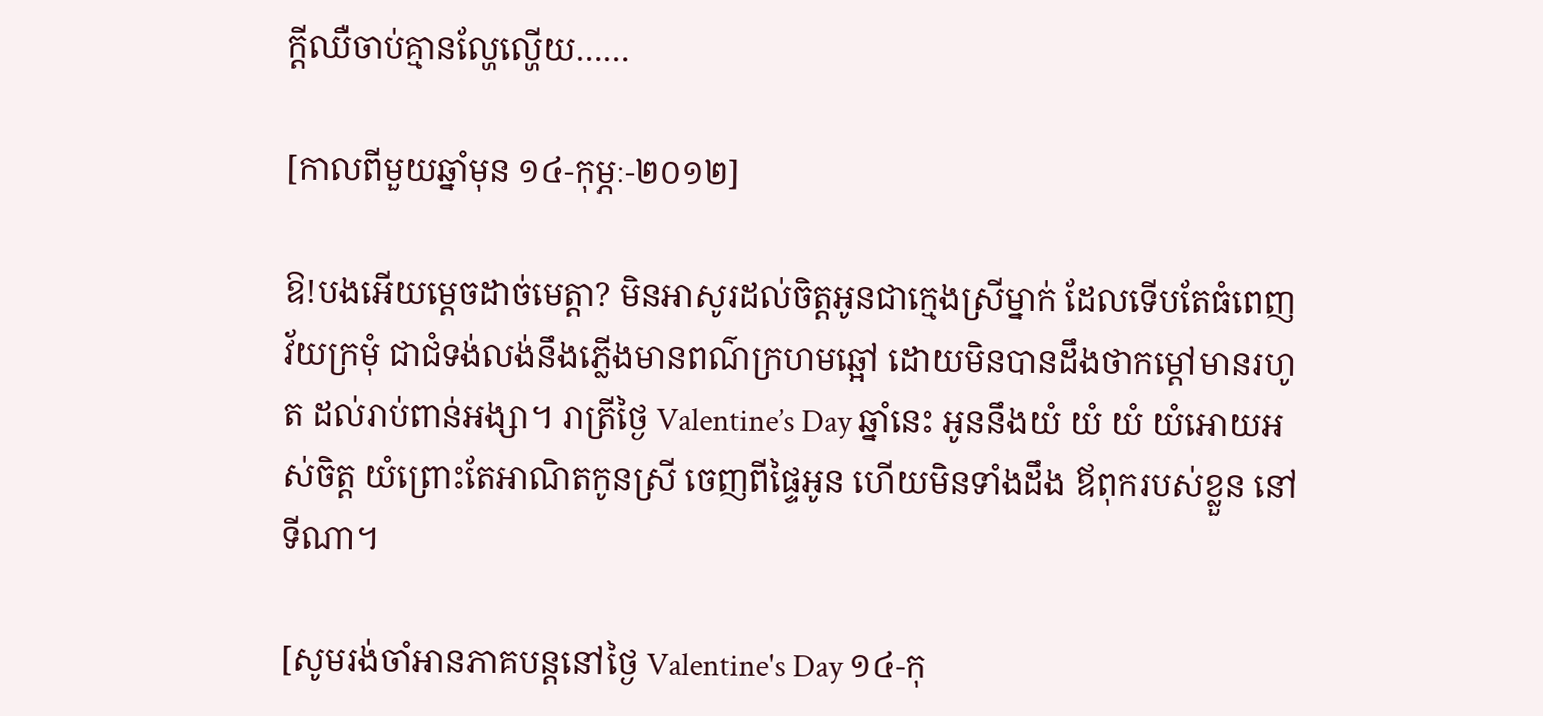ក្ដីឈឺចាប់គ្មានល្ហែល្ហើយ……

[កាលពីមួយឆ្នាំមុន ១៤-កុម្ភៈ-២០១២]

ឱ!បងអើយម្ដេចដាច់មេត្តា? មិនអាសូរដល់ចិត្តអូនជាក្មេងស្រីម្នាក់ ដែលទើបតែធំពេញ វ័យក្រមុំ ជាជំទង់លង់នឹងភ្លើងមានពណ៌ក្រហមឆ្អៅ ដោយមិនបានដឹងថាកម្ដៅមានរហូត ដល់រាប់ពាន់អង្សា។ រាត្រីថ្ងៃ Valentine’s Day ឆ្នាំនេះ អូននឹងយំ យំ យំ យំអោយអស់ចិត្ត យំព្រោះតែអាណិតកូនស្រី ចេញពីផ្ទៃអូន ហើយមិនទាំងដឹង ឪពុករបស់ខ្លួន នៅទីណា។

[សូមរង់ចាំអានភាគបន្តនៅថ្ងៃ Valentine's Day ១៤-កុ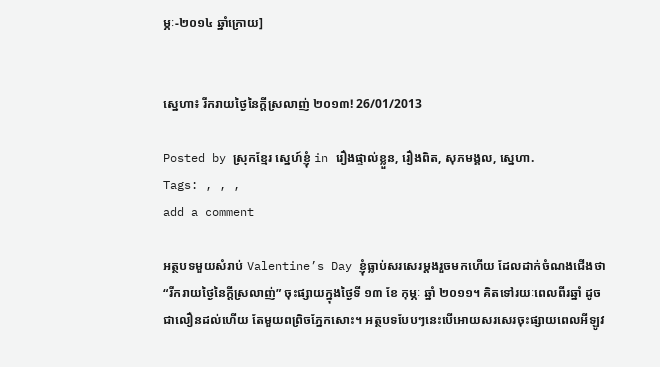ម្ភៈ-២០១៤ ឆ្នាំក្រោយ]


ស្នេហា៖ រីករាយថ្ងៃនៃក្តីស្រលាញ់ ២០១៣! 26/01/2013

Posted by ស្រុកខ្មែរ ស្នេហ៍ខ្ញុំ in រឿងផ្ទាល់ខ្លួន, រឿងពិត, សុភមង្គល, ស្នេហា.
Tags: , , ,
add a comment

អត្ថបទមួយសំរាប់ Valentine’s Day ខ្ញុំធ្លាប់សរសេរម្ដងរួចមកហើយ ដែលដាក់ចំណងជើងថា “រីករាយថ្ងៃនៃក្ដីស្រលាញ់” ចុះផ្សាយក្នុងថ្ងៃទី ១៣ ខែ កុម្ភៈ ឆ្នាំ ២០១១។ គិតទៅរយៈពេលពីរឆ្នាំ ដូចជាលឿនដល់ហើយ តែមួយពព្រិចភ្នែកសោះ។ អត្ថបទបែបៗនេះបើអោយសរសេរចុះផ្សាយពេលអីឡូវ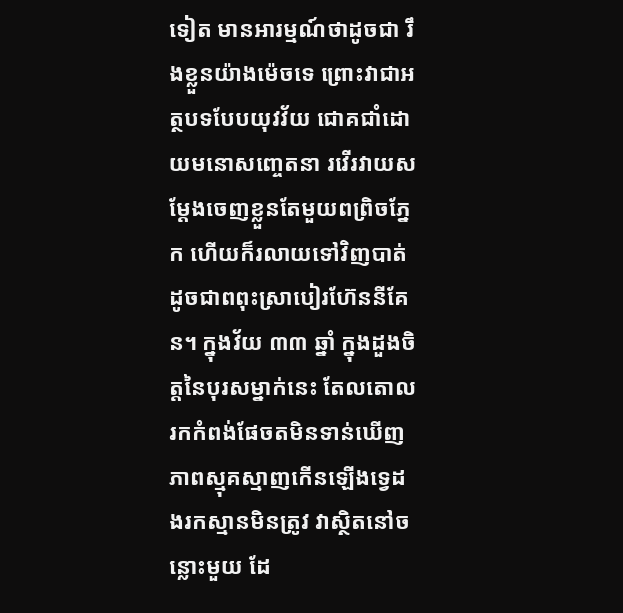ទៀត មានអារម្មណ៍ថាដូចជា រឹងខ្លួនយ៉ាងម៉េចទេ ព្រោះវាជាអត្ថបទបែបយុវវ័យ ជោគជាំដោយមនោសញ្ចេតនា រវើរវាយសម្ដែងចេញខ្លួនតែមួយពព្រិចភ្នែក ហើយក៏រលាយទៅវិញបាត់ ដូចជាពពុះស្រាបៀរហ៊ែននីគែន។ ក្នុងវ័យ ៣៣ ឆ្នាំ ក្នុងដួងចិត្តនៃបុរសម្នាក់នេះ តែលតោលរកកំពង់ផែចតមិនទាន់ឃើញ ភាពស្មុគស្មាញកើនឡើងទ្វេដងរកស្មានមិនត្រូវ វាស្ថិតនៅចន្លោះមួយ ដែ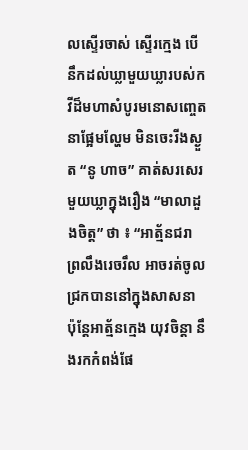លស្ទើរចាស់ ស្ទើរក្មេង បើនឹកដល់ឃ្លាមួយឃ្លារបស់កវីដ៏មហាសំបូរមនោសញ្ចេតនាផ្អែមល្ហែម មិនចេះរីងស្ងួត “នូ ហាច” គាត់សរសេរមួយឃ្លាក្នុងរឿង “មាលាដួងចិត្ត” ថា ៖ “អាត្ម័នជរា ព្រលឹងរេចរឹល អាចរត់ចូលជ្រកបាននៅក្នុងសាសនា ប៉ុន្តែអាត្ម័នក្មេង យុវចិន្ដា នឹងរកកំពង់ផែ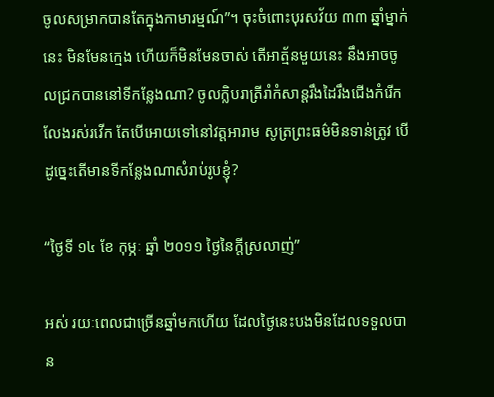ចូលសម្រាកបានតែក្នុងកាមារម្មណ៍”។ ចុះចំពោះបុរសវ័យ ៣៣ ឆ្នាំម្នាក់នេះ មិនមែនក្មេង ហើយក៏មិនមែនចាស់ តើអាត្ម័នមួយនេះ នឹងអាចចូលជ្រកបាននៅទីកន្លែងណា? ចូលក្លិបរាត្រីរាំកំសាន្តរឹងដៃរឹងជើងកំរើកលែងរស់រវើក តែបើអោយទៅនៅវត្តអារាម សូត្រព្រះធម៌មិនទាន់ត្រូវ បើដូច្នេះតើមានទីកន្លែងណាសំរាប់រូបខ្ញុំ?

“ថ្ងៃទី ១៤ ខែ កុម្ភៈ ឆ្នាំ ២០១១ ថ្ងៃនៃក្តីស្រលាញ់”

អស់ រយៈពេលជាច្រើនឆ្នាំមកហើយ ដែលថ្ងៃនេះបងមិនដែលទទួលបាន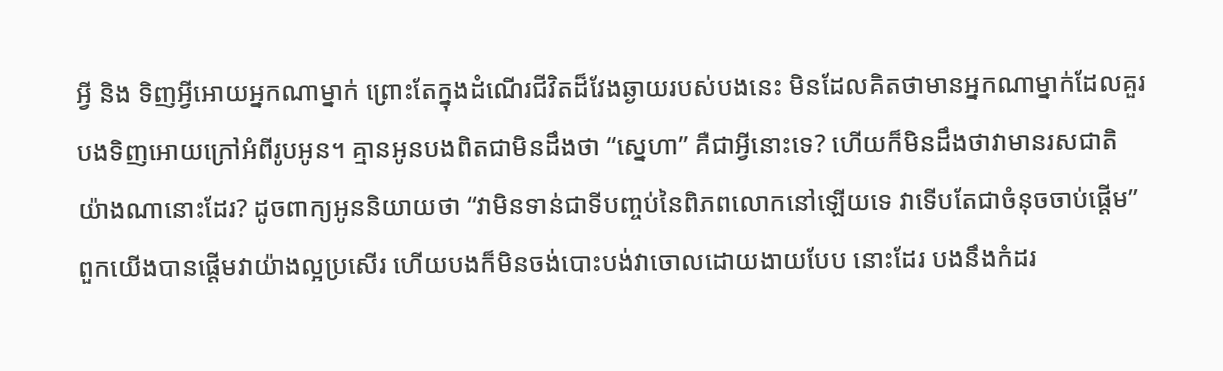អ្វី និង ទិញអ្វីអោយអ្នកណាម្នាក់ ព្រោះតែក្នុងដំណើរជីវិតដ៏វែងឆ្ងាយរបស់បងនេះ មិនដែលគិតថាមានអ្នកណាម្នាក់ដែលគួរបងទិញអោយក្រៅអំពីរូបអូន។ គ្មានអូនបងពិតជាមិនដឹងថា “ស្នេហា” គឺជាអ្វីនោះទេ? ហើយក៏មិនដឹងថាវាមានរសជាតិយ៉ាងណានោះដែរ? ដូចពាក្យអូននិយាយថា “វាមិនទាន់ជាទីបញ្ចប់នៃពិភពលោកនៅឡើយទេ វាទើបតែជាចំនុចចាប់ផ្ដើម” ពួកយើងបានផ្ដើមវាយ៉ាងល្អប្រសើរ ហើយបងក៏មិនចង់បោះបង់វាចោលដោយងាយបែប នោះដែរ បងនឹងកំដរ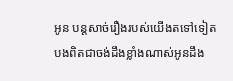អូន បន្តសាច់រឿងរបស់យើងតទៅទៀត បងពិតជាចង់ដឹងខ្លាំងណាស់អូនដឹង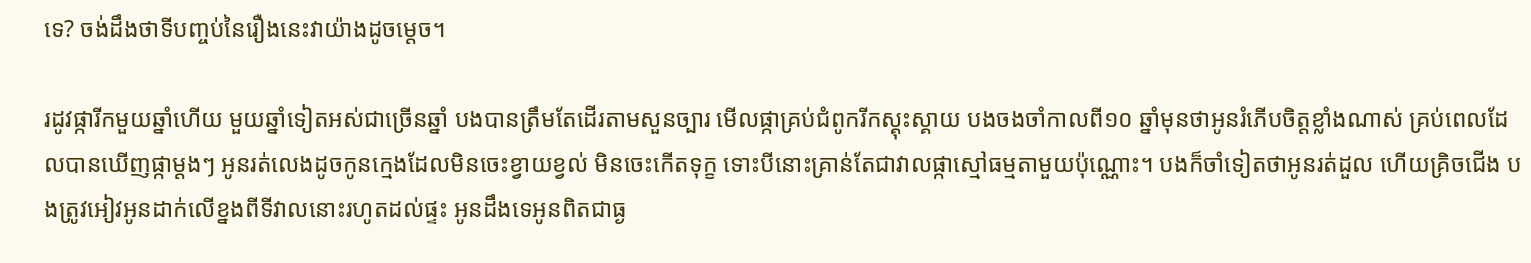ទេ? ចង់ដឹងថាទីបញ្ចប់នៃរឿងនេះវាយ៉ាងដូចម្តេច។

រដូវផ្ការីកមួយឆ្នាំហើយ មួយឆ្នាំទៀតអស់ជាច្រើនឆ្នាំ បងបានត្រឹមតែដើរតាមសួនច្បារ មើលផ្កាគ្រប់ជំពូករីកស្គុះស្គាយ បងចងចាំកាលពី១០ ឆ្នាំមុនថាអូនរំភើបចិត្តខ្លាំងណាស់ គ្រប់ពេលដែលបានឃើញផ្កាម្តងៗ អូនរត់លេងដូចកូនក្មេងដែលមិនចេះខ្វាយខ្វល់ មិនចេះកើតទុក្ខ ទោះបីនោះគ្រាន់តែជាវាលផ្កាស្មៅធម្មតាមួយប៉ុណ្ណោះ។ បងក៏ចាំទៀតថាអូនរត់ដួល ហើយគ្រិចជើង បងត្រូវអៀវអូនដាក់លើខ្នងពីទីវាលនោះរហូតដល់ផ្ទះ អូនដឹងទេអូនពិតជាធ្ង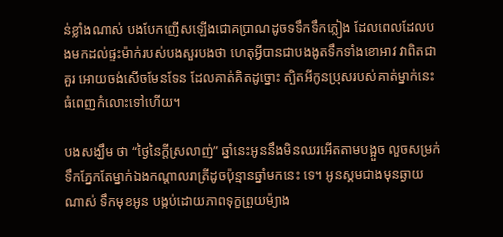ន់ខ្លាំងណាស់ បងបែកញើសឡើងជោគប្រាណដូចទទឹកទឹកភ្លៀង ដែលពេលដែលបងមកដល់ផ្ទះម៉ាក់របស់បងសួរបងថា ហេតុអ្វីបានជាបងងូតទឹកទាំងខោអាវ វាពិតជាគួរ អោយចង់សើចមែនទែន ដែលគាត់គិតដូច្នោះ ត្បិតអីកូនប្រុសរបស់គាត់ម្នាក់នេះធំពេញកំលោះទៅហើយ។

បងសង្ឃឹម ថា “ថ្ងៃនៃក្តីស្រលាញ់” ឆ្នាំនេះអូននឹងមិនឈរអើតតាមបង្អួច លួចសម្រក់ទឹកភ្នែកតែម្នាក់ឯងកណ្ដាលរាត្រីដូចប៉ុន្មានឆ្នាំមកនេះ ទេ។ អូនស្គមជាងមុនឆ្ងាយ ណាស់ ទឹកមុខអូន បង្កប់ដោយភាពទុក្ខព្រួយម៉្យាង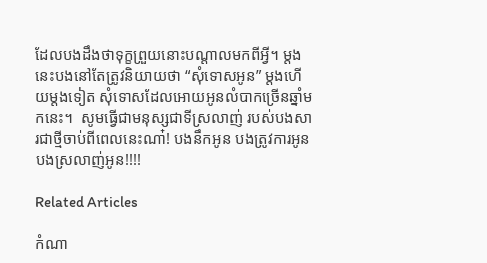ដែលបងដឹងថាទុក្ខព្រួយនោះបណ្ដាលមកពីអ្វី។ ម្តងនេះបងនៅតែត្រូវនិយាយថា “សុំទោសអូន” ម្តងហើយម្តងទៀត សុំទោសដែលអោយអូនលំបាកច្រើនឆ្នាំមកនេះ។  សូមធ្វើជាមនុស្សជាទីស្រលាញ់ របស់បងសារជាថ្មីចាប់ពីពេលនេះណា៎! បងនឹកអូន បងត្រូវការអូន បងស្រលាញ់អូន!!!!

Related Articles

កំណា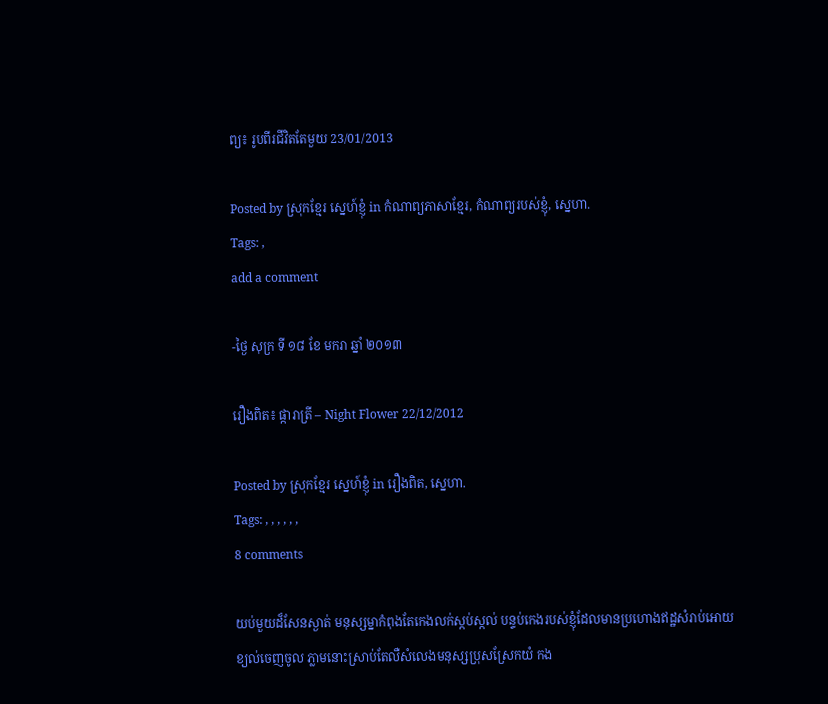ព្យ៖ រូបពីរជីវិតតែមួយ 23/01/2013

Posted by ស្រុកខ្មែរ ស្នេហ៍ខ្ញុំ in កំណាព្យភាសាខ្មែរ, កំណាព្យរបស់ខ្ញុំ, ស្នេហា.
Tags: ,
add a comment

-ថ្ងៃ សុក្រ ទី ១៨ ខែ មករា ឆ្នាំ ២០១៣

រឿងពិត៖ ផ្ការាត្រី – Night Flower 22/12/2012

Posted by ស្រុកខ្មែរ ស្នេហ៍ខ្ញុំ in រឿងពិត, ស្នេហា.
Tags: , , , , , ,
8 comments

យប់មួយដ៏សែនស្ងាត់ មនុស្សម្នាកំពុងតែកេងលក់ស្កប់ស្កល់ បន្ទប់កេងរបស់ខ្ញុំដែលមានប្រហោងឥដ្ឋសំរាប់អោយខ្យល់ចេញចូល ភ្លាមនោះស្រាប់តែលឺសំលេងមនុស្សប្រុសស្រែកយំ កង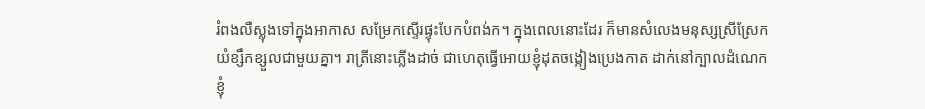រំពងលឺស្លុងទៅក្នុងអាកាស សម្រែកស្ទើរផ្ទុះបែកបំពង់ក។ ក្នុងពេលនោះដែរ ក៏មានសំលេងមនុស្សស្រីស្រែកយំខ្សឹកខ្សួលជាមួយគ្នា។ រាត្រីនោះភ្លើងដាច់ ជាហេតុធ្វើអោយខ្ញុំដុតចង្កៀងប្រេងកាត ដាក់នៅក្បាលដំណេក ខ្ញុំ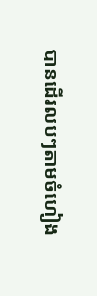បានដើរលបៗតាមចំហៀង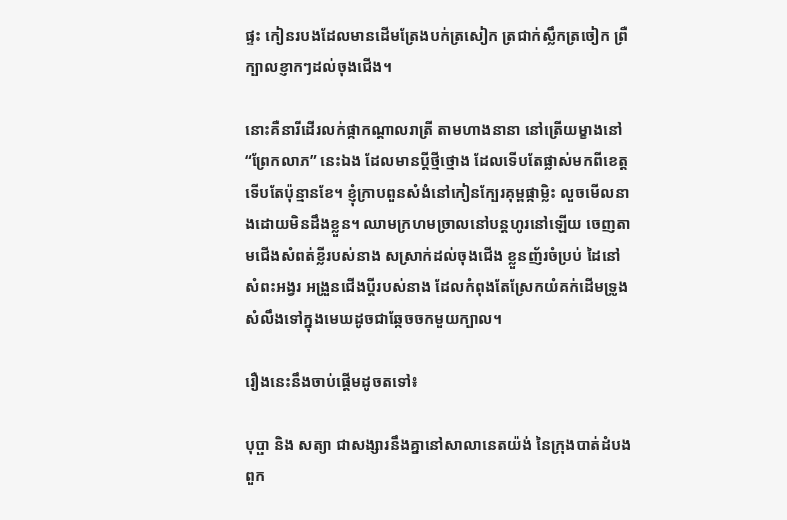ផ្ទះ កៀនរបងដែលមានដើមត្រែងបក់ត្រសៀក ត្រជាក់ស្លឹកត្រចៀក ព្រឺក្បាលខ្ញាកៗដល់ចុងជើង។

នោះគឺនារីដើរលក់ផ្កាកណ្ដាលរាត្រី តាមហាងនានា នៅត្រើយម្ខាងនៅ “ព្រែកលាភ” នេះឯង ដែលមានប្ដីថ្មីថ្មោង ដែលទើបតែផ្លាស់មកពីខេត្តទើបតែប៉ុន្មានខែ។ ខ្ញុំក្រាបពួនសំងំនៅកៀនក្បែរគុម្ពផ្កាម្លិះ លួចមើលនាងដោយមិនដឹងខ្លួន។ ឈាមក្រហមច្រាលនៅបន្តហូរនៅឡើយ ចេញតាមជើងសំពត់ខ្លីរបស់នាង សស្រាក់ដល់ចុងជើង ខ្លួនញ័រចំប្រប់ ដៃនៅសំពះអង្វរ អង្រួនជើងប្ដីរបស់នាង ដែលកំពុងតែស្រែកយំគក់ដើមទ្រូង សំលឹងទៅក្នុងមេឃដូចជាឆ្កែចចកមួយក្បាល។

រឿងនេះនឹងចាប់ផ្ដើមដូចតទៅ៖

បុប្ផា និង សត្យា ជាសង្សារនឹងគ្នានៅសាលានេតយ៉ង់ នៃក្រុងបាត់ដំបង ពួក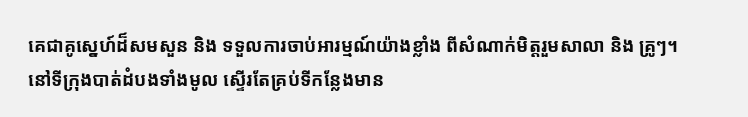គេជាគូស្នេហ៍ដ៏សមសួន និង ទទួលការចាប់អារម្មណ៍យ៉ាងខ្លាំង ពីសំណាក់មិត្តរួមសាលា និង គ្រូៗ។ នៅទីក្រុងបាត់ដំបងទាំងមូល ស្ទើរតែគ្រប់ទីកន្លែងមាន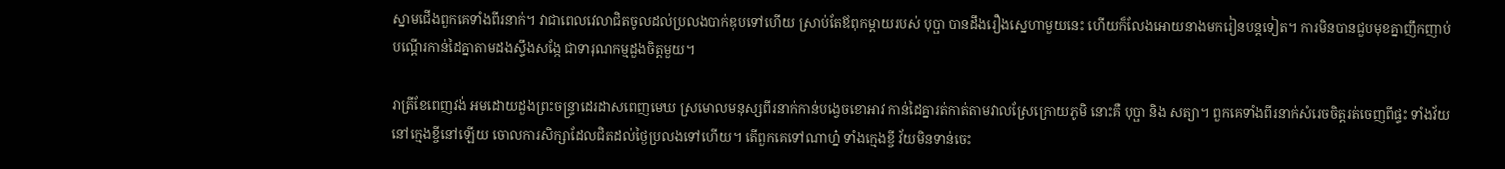ស្នាមជើងពួកគេទាំងពីរនាក់។ វាជាពេលវេលាជិតចូលដល់ប្រលងបាក់ឌុបទៅហើយ ស្រាប់តែឪពុកម្ដាយរបស់ បុប្ផា បានដឹងរឿងស្នេហាមួយនេះ ហើយក៏លែងអោយនាងមករៀនបន្តទៀត។ ការមិនបានជួបមុខគ្នាញឹកញាប់ បណ្ដើរកាន់ដៃគ្នាតាមដងស្ទឹងសង្កែ ជាទារុណកម្មដួងចិត្តមួយ។

រាត្រីខែពេញវង់ អមដោយដួងព្រះចន្ទ្រាដេរដាសពេញមេឃ ស្រមោលមនុស្សពីរនាក់កាន់បង្វេចខោអាវ កាន់ដៃគ្នារត់កាត់តាមវាលស្រែក្រោយភូមិ នោះគឺ បុប្ផា និង សត្យា។ ពួកគេទាំងពីរនាក់សំរេចចិត្តរត់ចេញពីផ្ទះ ទាំងវ័យនៅក្មេងខ្ចីនៅឡើយ ចោលការសិក្សាដែលជិតដល់ថ្ងៃប្រលងទៅហើយ។ តើពួកគេទៅណាហ្ន៎ ទាំងក្មេងខ្ចី វ័យមិនទាន់ចេះ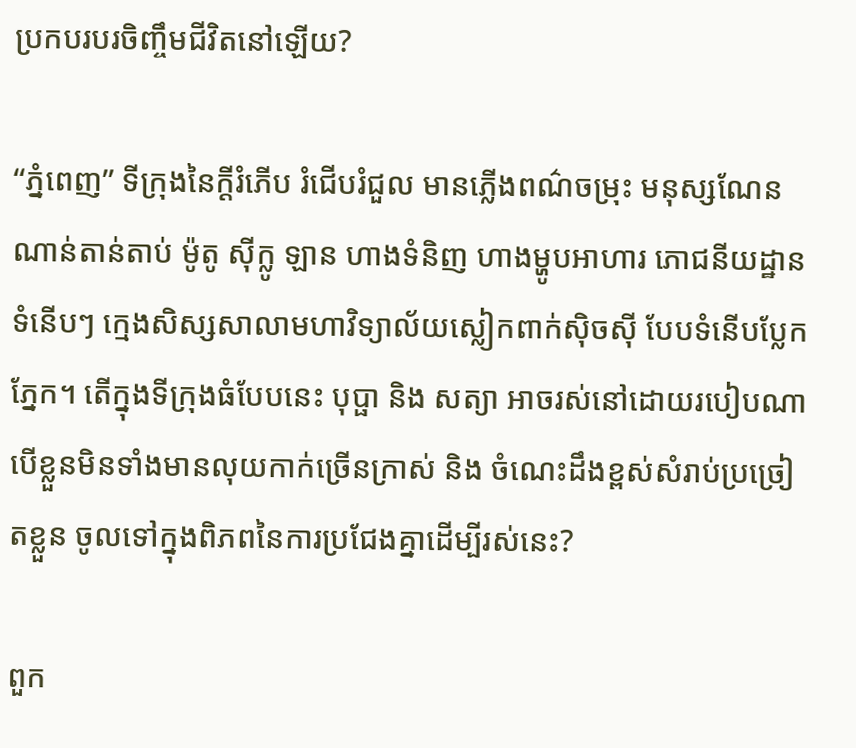ប្រកបរបរចិញ្ចឹមជីវិតនៅឡើយ?

“ភ្នំពេញ” ទីក្រុងនៃក្ដីរំភើប រំជើបរំជួល មានភ្លើងពណ៌ចម្រុះ មនុស្សណែនណាន់តាន់តាប់ ម៉ូតូ ស៊ីក្លូ ឡាន ហាងទំនិញ ហាងម្ហូបអាហារ ភោជនីយដ្ឋានទំនើបៗ ក្មេងសិស្សសាលាមហាវិទ្យាល័យស្លៀកពាក់ស៊ិចស៊ី បែបទំនើបប្លែកភ្នែក។ តើក្នុងទីក្រុងធំបែបនេះ បុប្ផា និង សត្យា អាចរស់នៅដោយរបៀបណា បើខ្លួនមិនទាំងមានលុយកាក់ច្រើនក្រាស់ និង ចំណេះដឹងខ្ពស់សំរាប់ប្រច្រៀតខ្លួន ចូលទៅក្នុងពិភពនៃការប្រជែងគ្នាដើម្បីរស់នេះ?

ពួក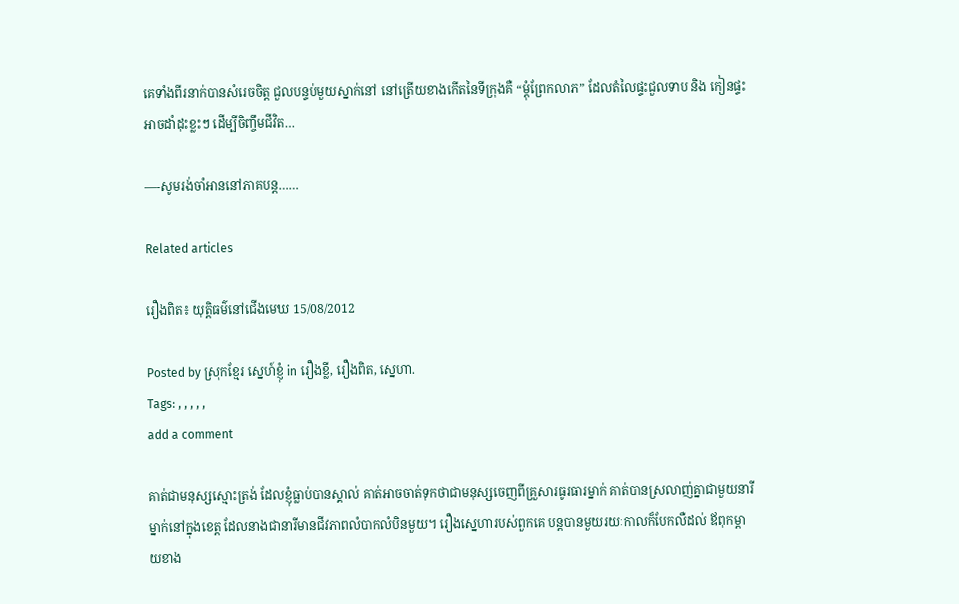គេទាំងពីរនាក់បានសំរេចចិត្ត ជួលបន្ទប់មួយស្នាក់នៅ នៅត្រើយខាងកើតនៃទីក្រុងគឺ “ម្ដុំព្រែកលាភ” ដែលតំលៃផ្ទះជួលទាប និង កៀនផ្ទះអាចដាំដុះខ្លះៗ ដើម្បីចិញ្ចឹមជីវិត…

—-សូមរង់ចាំអាននៅភាគបន្ត……

Related articles

រឿងពិត៖ យុត្តិធម៌នៅជើងមេឃ 15/08/2012

Posted by ស្រុកខ្មែរ ស្នេហ៍ខ្ញុំ in រឿងខ្លី, រឿងពិត, ស្នេហា.
Tags: , , , , ,
add a comment

គាត់ជាមនុស្សស្មោះត្រង់ ដែលខ្ញុំធ្លាប់បានស្គាល់ គាត់អាចចាត់ទុកថាជាមនុស្សចេញពីគ្រួសារធូរធារម្នាក់ គាត់បានស្រលាញ់គ្នាជាមួយនារីម្នាក់នៅក្នុងខេត្ត ដែលនាងជានារីមានជីវភាពលំបាកលំបិនមួយ។ រឿងស្នេហារបស់ពួកគេ បន្តបានមួយរយៈកាលក៏បែកលឺដល់ ឪពុកម្ដាយខាង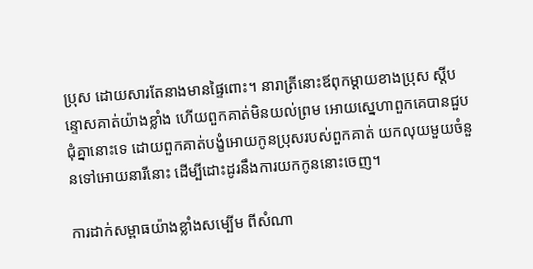ប្រុស ដោយសារតែនាងមានផ្ទៃពោះ។ នារាត្រីនោះឪពុកម្ដាយខាងប្រុស ស្ដីបន្ទោសគាត់យ៉ាងខ្លាំង ហើយពួកគាត់មិនយល់ព្រម អោយស្នេហាពួកគេបានជួបជុំគ្នានោះទេ ដោយពួកគាត់បង្ខំអោយកូនប្រុសរបស់ពួកគាត់ យកលុយមួយចំនួនទៅអោយនារីនោះ ដើម្បីដោះដូរនឹងការយកកូននោះចេញ។

ការដាក់សម្ពាធយ៉ាងខ្លាំងសម្បើម ពីសំណា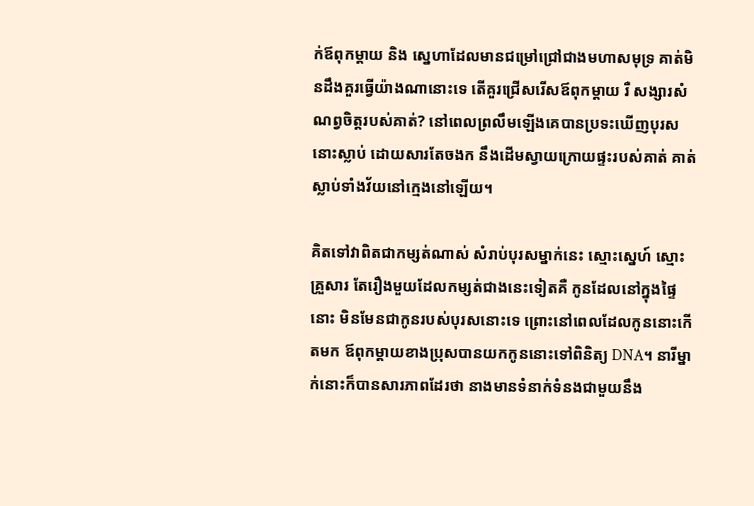ក់ឪពុកម្ដាយ និង ស្នេហាដែលមានជម្រៅជ្រៅជាងមហាសមុទ្រ គាត់មិនដឹងគួរធ្វើយ៉ាងណានោះទេ តើគួរជ្រើសរើសឪពុកម្ដាយ រឺ សង្សារសំណព្វចិត្តរបស់គាត់? នៅពេលព្រលឹមឡើងគេបានប្រទះឃើញបុរសនោះស្លាប់ ដោយសារតែចងក នឹងដើមស្វាយក្រោយផ្ទះរបស់គាត់ គាត់ស្លាប់ទាំងវ័យនៅក្មេងនៅឡើយ។

គិតទៅវាពិតជាកម្សត់ណាស់ សំរាប់បុរសម្នាក់នេះ ស្មោះស្នេហ៍ ស្មោះគ្រួសារ តែរឿងមួយដែលកម្សត់ជាងនេះទៀតគឺ កូនដែលនៅក្នុងផ្ទៃនោះ មិនមែនជាកូនរបស់បុរសនោះទេ ព្រោះនៅពេលដែលកូននោះកើតមក ឪពុកម្ដាយខាងប្រុសបានយកកូននោះទៅពិនិត្យ DNA។ នារីម្នាក់នោះក៏បានសារភាពដែរថា នាងមានទំនាក់ទំនងជាមួយនឹង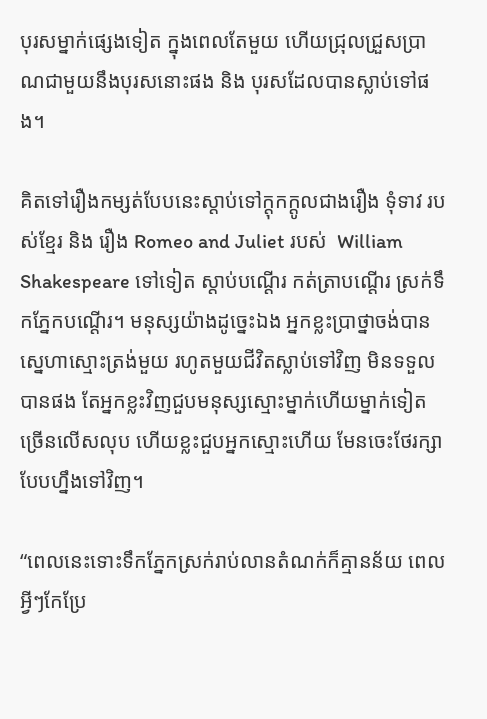បុរសម្នាក់ផ្សេងទៀត ក្នុងពេលតែមួយ ហើយជ្រុលជ្រួសប្រាណជាមួយនឹងបុរសនោះផង និង បុរសដែលបានស្លាប់ទៅផង។

គិតទៅរឿងកម្សត់បែបនេះស្ដាប់ទៅក្ដុកក្ដូលជាងរឿង ទុំទាវ របស់ខ្មែរ និង រឿង Romeo and Juliet របស់  William Shakespeare ទៅទៀត ស្ដាប់បណ្ដើរ កត់ត្រាបណ្ដើរ ស្រក់ទឹកភ្នែកបណ្ដើរ។ មនុស្សយ៉ាងដូច្នេះឯង អ្នកខ្លះប្រាថ្នាចង់បានស្នេហាស្មោះត្រង់មួយ រហូតមួយជីវិតស្លាប់ទៅវិញ មិនទទួលបានផង តែអ្នកខ្លះវិញជួបមនុស្សស្មោះម្នាក់ហើយម្នាក់ទៀតច្រើនលើសលុប ហើយខ្លះជួបអ្នកស្មោះហើយ មែនចេះថែរក្សាបែបហ្នឹងទៅវិញ។

“ពេលនេះទោះទឹកភ្នែកស្រក់រាប់លានតំណក់ក៏គ្មានន័យ ពេលអ្វីៗកែប្រែ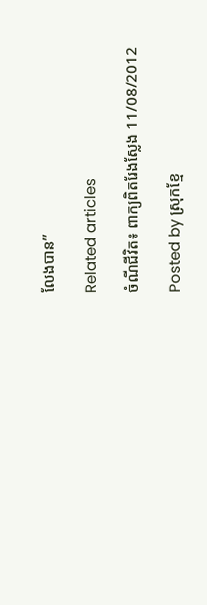លែងបាន”

Related articles

ចំណីជីវិត៖ ពាក្យពិតរែងស្លែង 11/08/2012

Posted by ស្រុកខ្មែ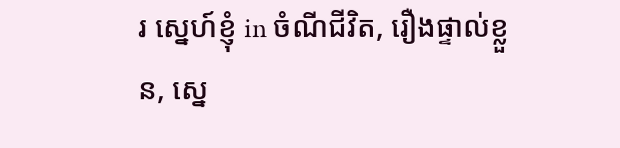រ ស្នេហ៍ខ្ញុំ in ចំណីជីវិត, រឿងផ្ទាល់ខ្លួន, ស្នេ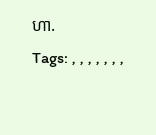ហា.
Tags: , , , , , , ,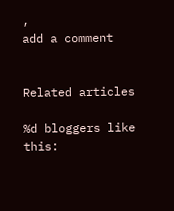,
add a comment


Related articles

%d bloggers like this: